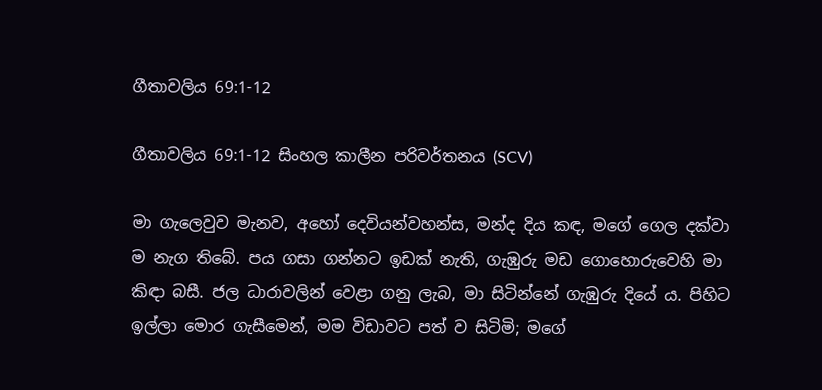ගීතාවලිය 69:1-12

ගීතාවලිය 69:1-12 සිංහල කාලීන පරිවර්තනය (SCV)

මා ගැලෙවුව මැනව, අහෝ දෙවියන්වහන්ස, මන්ද දිය කඳ, මගේ ගෙල දක්වා ම නැග තිබේ. පය ගසා ගන්නට ඉඩක් නැති, ගැඹුරු මඩ ගොහොරුවෙහි මා කිඳා බසී. ජල ධාරාවලින් වෙළා ගනු ලැබ, මා සිටින්නේ ගැඹුරු දියේ ය. පිහිට ඉල්ලා මොර ගැසීමෙන්, මම විඩාවට පත් ව සිටිමි; මගේ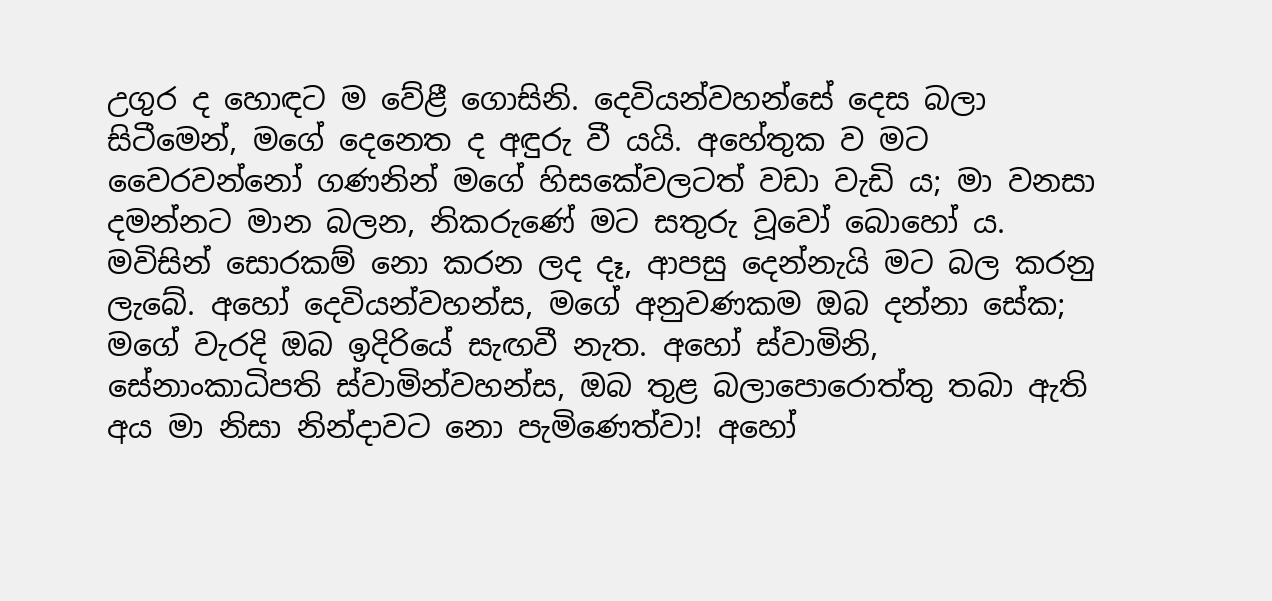උගුර ද හොඳට ම වේළී ගොසිනි. දෙවියන්වහන්සේ දෙස බලා සිටීමෙන්, මගේ දෙනෙත ද අඳුරු වී යයි. අහේතුක ව මට වෛරවන්නෝ ගණනින් මගේ හිසකේවලටත් වඩා වැඩි ය; මා වනසා දමන්නට මාන බලන, නිකරුණේ මට සතුරු වූවෝ බොහෝ ය. මවිසින් සොරකම් නො කරන ලද දෑ, ආපසු දෙන්නැයි මට බල කරනු ලැබේ. අහෝ දෙවියන්වහන්ස, මගේ අනුවණකම ඔබ දන්නා සේක; මගේ වැරදි ඔබ ඉදිරියේ සැඟවී නැත. අහෝ ස්වාමිනි, සේනාංකාධිපති ස්වාමින්වහන්ස, ඔබ තුළ බලාපොරොත්තු තබා ඇති අය මා නිසා නින්දාවට නො පැමිණෙත්වා! අහෝ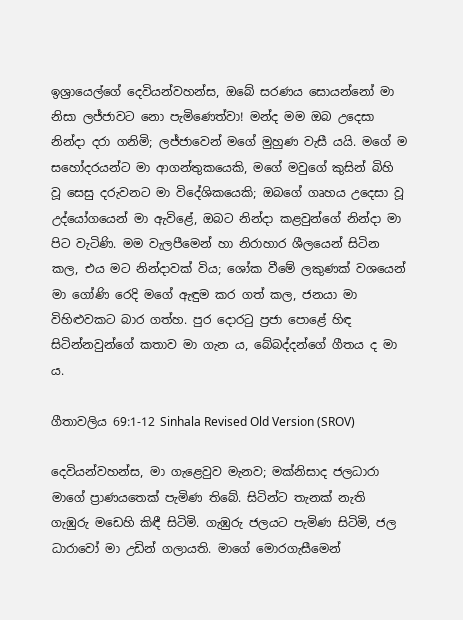ඉශ්‍රායෙල්ගේ දෙවියන්වහන්ස, ඔබේ සරණය සොයන්නෝ මා නිසා ලජ්ජාවට නො පැමිණෙත්වා! මන්ද මම ඔබ උදෙසා නින්දා දරා ගනිමි; ලජ්ජාවෙන් මගේ මුහුණ වැසී යයි. මගේ ම සහෝදරයන්ට මා ආගන්තුකයෙකි, මගේ මවුගේ කුසින් බිහි වූ සෙසු දරුවනට මා විදේශිකයෙකි; ඔබගේ ගෘහය උදෙසා වූ උද්යෝගයෙන් මා ඇවිළේ, ඔබට නින්දා කළවුන්ගේ නින්දා මා පිට වැටිණි. මම වැලපීමෙන් හා නිරාහාර ශීලයෙන් සිටින කල, එය මට නින්දාවක් විය; ශෝක වීමේ ලකුණක් වශයෙන් මා ගෝණි රෙදි මගේ ඇඳුම කර ගත් කල, ජනයා මා විහිළුවකට බාර ගත්හ. පුර දොරටු ප්‍රජා පොළේ හිඳ සිටින්නවුන්ගේ කතාව මා ගැන ය, බේබද්දන්ගේ ගීතය ද මා ය.

ගීතාවලිය 69:1-12 Sinhala Revised Old Version (SROV)

දෙවියන්වහන්ස, මා ගැළෙවුව මැනව; මක්නිසාද ජලධාරා මාගේ ප්‍රාණයතෙක් පැමිණ තිබේ. සිටින්ට තැනක් නැති ගැඹුරු මඩෙහි කිඳී සිටිමි. ගැඹුරු ජලයට පැමිණ සිටිමි, ජල ධාරාවෝ මා උඩින් ගලායති. මාගේ මොරගැසීමෙන්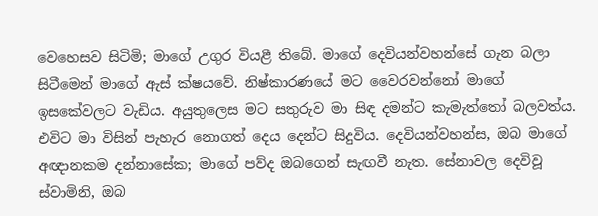වෙහෙසව සිටිමි; මාගේ උගුර වියළී තිබේ. මාගේ දෙවියන්වහන්සේ ගැන බලා සිටීමෙන් මාගේ ඇස් ක්ෂයවේ. නිෂ්කාරණයේ මට වෛරවන්නෝ මාගේ ඉසකේවලට වැඩිය. අයුතුලෙස මට සතුරුව මා සිඳ දමන්ට කැමැත්තෝ බලවත්ය. එවිට මා විසින් පැහැර නොගත් දෙය දෙන්ට සිදුවිය. දෙවියන්වහන්ස, ඔබ මාගේ අඥානකම දන්නාසේක; මාගේ පව්ද ඔබගෙන් සැඟවී නැත. සේනාවල දෙවිවූ ස්වාමිනි, ඔබ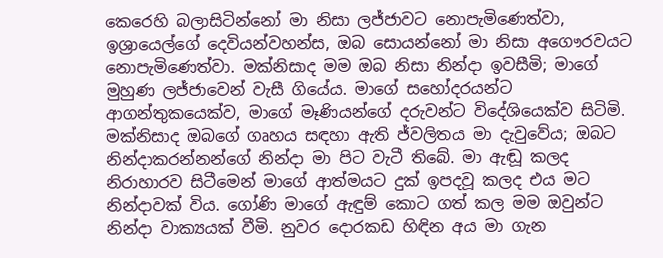කෙරෙහි බලාසිටින්නෝ මා නිසා ලජ්ජාවට නොපැමිණෙත්වා, ඉශ්‍රායෙල්ගේ දෙවියන්වහන්ස, ඔබ සොයන්නෝ මා නිසා අගෞරවයට නොපැමිණෙත්වා. මක්නිසාද මම ඔබ නිසා නින්දා ඉවසීමි; මාගේ මුහුණ ලජ්ජාවෙන් වැසී ගියේය. මාගේ සහෝදරයන්ට ආගන්තුකයෙක්ව, මාගේ මෑණියන්ගේ දරුවන්ට විදේශියෙක්ව සිටිමි. මක්නිසාද ඔබගේ ගෘහය සඳහා ඇති ජ්වලිතය මා දැවුවේය; ඔබට නින්දාකරන්නන්ගේ නින්දා මා පිට වැටී තිබේ. මා ඇඬූ කලද නිරාහාරව සිටීමෙන් මාගේ ආත්මයට දුක් ඉපදවූ කලද එය මට නින්දාවක් විය. ගෝණි මාගේ ඇඳුම් කොට ගත් කල මම ඔවුන්ට නින්දා වාක්‍යයක් වීමි. නුවර දොරකඩ හිඳින අය මා ගැන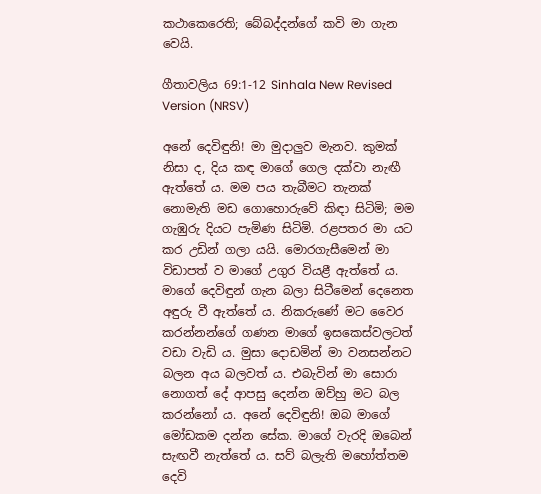කථාකෙරෙති; බේබද්දන්ගේ කවි මා ගැන වෙයි.

ගීතාවලිය 69:1-12 Sinhala New Revised Version (NRSV)

අනේ දෙවිඳුනි! මා මුදාලුව මැනව. කුමක් නිසා ද, දිය කඳ මාගේ ගෙල දක්වා නැඟී ඇත්තේ ය. මම පය තැබීමට තැනක් නොමැති මඩ ගොහොරුවේ කිඳා සිටිමි; මම ගැඹුරු දියට පැමිණ සිටිමි. රළපතර මා යට කර උඩින් ගලා යයි. මොරගැසීමෙන් මා විඩාපත් ව මාගේ උගුර වියළී ඇත්තේ ය. මාගේ දෙවිඳුන් ගැන බලා සිටීමෙන් දෙනෙත අඳුරු වී ඇත්තේ ය. නිකරුණේ මට වෛර කරන්නන්ගේ ගණන මාගේ ඉසකෙස්වලටත් වඩා වැඩි ය. මුසා දොඩමින් මා වනසන්නට බලන අය බලවත් ය. එබැවින් මා සොරා නොගත් දේ ආපසු දෙන්න ඔව්හු මට බල කරන්නෝ ය. අනේ දෙවිඳුනි! ඔබ මාගේ මෝඩකම දන්න සේක. මාගේ වැරදි ඔබෙන් සැඟවී නැත්තේ ය. සව් බලැති මහෝත්තම දෙවි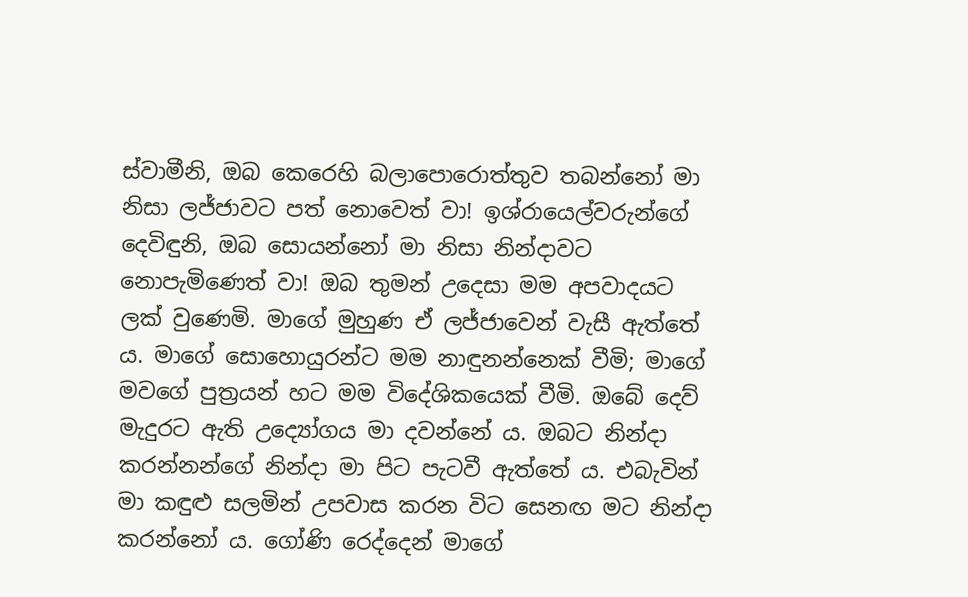ස්වාමීනි, ඔබ කෙරෙහි බලාපොරොත්තුව තබන්නෝ මා නිසා ලජ්ජාවට පත් නොවෙත් වා! ඉශ්රායෙල්වරුන්ගේ දෙවිඳුනි, ඔබ සොයන්නෝ මා නිසා නින්දාවට නොපැමිණෙත් වා! ඔබ තුමන් උදෙසා මම අපවාදයට ලක් වුණෙමි. මාගේ මුහුණ ඒ ලජ්ජාවෙන් වැසී ඇත්තේ ය. මාගේ සොහොයුරන්ට මම නාඳුනන්නෙක් වීමි; මාගේ මවගේ පුත්‍රයන් හට මම විදේශිකයෙක් වීමි. ඔබේ දෙව් මැදුරට ඇති උද්‍යෝගය මා දවන්නේ ය. ඔබට නින්දා කරන්නන්ගේ නින්දා මා පිට පැටවී ඇත්තේ ය. එබැවින් මා කඳුළු සලමින් උපවාස කරන විට සෙනඟ මට නින්දා කරන්නෝ ය. ගෝණි රෙද්දෙන් මාගේ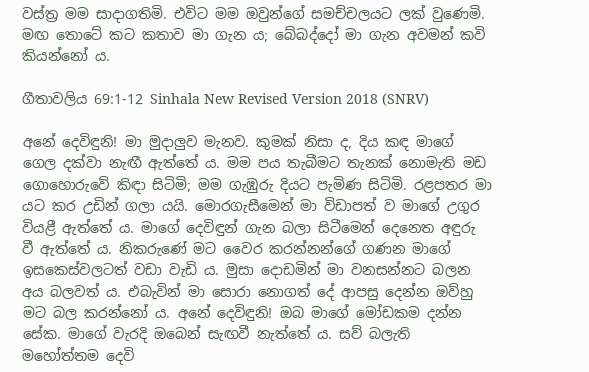වස්ත්‍ර මම සාදාගතිමි. එවිට මම ඔවුන්ගේ සමච්චලයට ලක් වුණෙමි. මඟ තොටේ කට කතාව මා ගැන ය; බේබද්දෝ මා ගැන අවමන් කවි කියන්නෝ ය.

ගීතාවලිය 69:1-12 Sinhala New Revised Version 2018 (SNRV)

අනේ දෙවිඳුනි! මා මුදාලුව මැනව. කුමක් නිසා ද, දිය කඳ මාගේ ගෙල දක්වා නැඟී ඇත්තේ ය. මම පය තැබීමට තැනක් නොමැති මඩ ගොහොරුවේ කිඳා සිටිමි; මම ගැඹුරු දියට පැමිණ සිටිමි. රළපතර මා යට කර උඩින් ගලා යයි. මොරගැසීමෙන් මා විඩාපත් ව මාගේ උගුර වියළී ඇත්තේ ය. මාගේ දෙවිඳුන් ගැන බලා සිටීමෙන් දෙනෙත අඳුරු වී ඇත්තේ ය. නිකරුණේ මට වෛර කරන්නන්ගේ ගණන මාගේ ඉසකෙස්වලටත් වඩා වැඩි ය. මුසා දොඩමින් මා වනසන්නට බලන අය බලවත් ය. එබැවින් මා සොරා නොගත් දේ ආපසු දෙන්න ඔව්හු මට බල කරන්නෝ ය. අනේ දෙවිඳුනි! ඔබ මාගේ මෝඩකම දන්න සේක. මාගේ වැරදි ඔබෙන් සැඟවී නැත්තේ ය. සව් බලැති මහෝත්තම දෙවි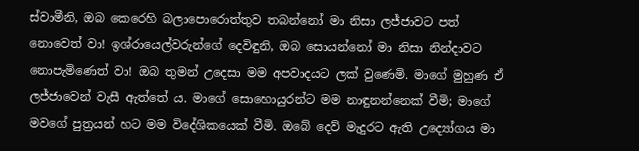ස්වාමීනි, ඔබ කෙරෙහි බලාපොරොත්තුව තබන්නෝ මා නිසා ලජ්ජාවට පත් නොවෙත් වා! ඉශ්රායෙල්වරුන්ගේ දෙවිඳුනි, ඔබ සොයන්නෝ මා නිසා නින්දාවට නොපැමිණෙත් වා! ඔබ තුමන් උදෙසා මම අපවාදයට ලක් වුණෙමි. මාගේ මුහුණ ඒ ලජ්ජාවෙන් වැසී ඇත්තේ ය. මාගේ සොහොයුරන්ට මම නාඳුනන්නෙක් වීමි; මාගේ මවගේ පුත්‍රයන් හට මම විදේශිකයෙක් වීමි. ඔබේ දෙව් මැදුරට ඇති උද්‍යෝගය මා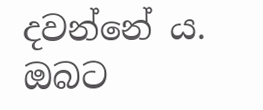දවන්නේ ය. ඔබට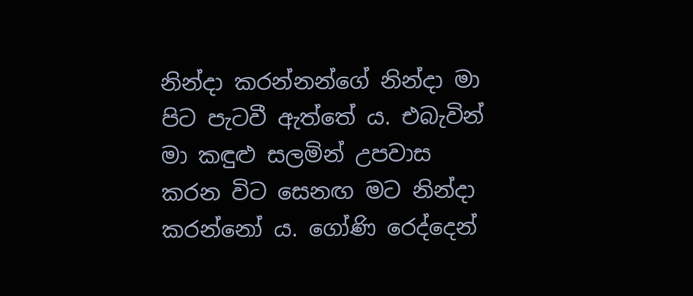නින්දා කරන්නන්ගේ නින්දා මා පිට පැටවී ඇත්තේ ය. එබැවින් මා කඳුළු සලමින් උපවාස කරන විට සෙනඟ මට නින්දා කරන්නෝ ය. ගෝණි රෙද්දෙන්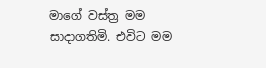මාගේ වස්ත්‍ර මම සාදාගතිමි. එවිට මම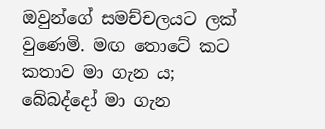ඔවුන්ගේ සමච්චලයට ලක් වුණෙමි. මඟ තොටේ කට කතාව මා ගැන ය; බේබද්දෝ මා ගැන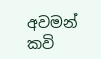අවමන් කවි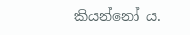කියන්නෝ ය.